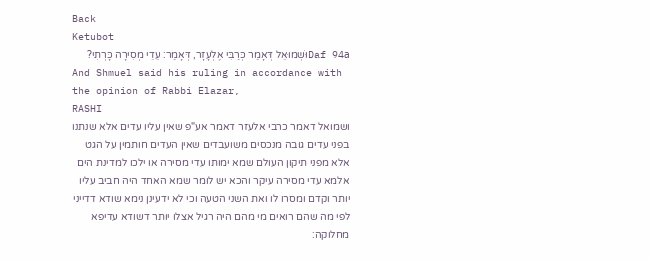Back
Ketubot
Daf 94aוּשְׁמוּאֵל דְּאָמַר כְּרַבִּי אֶלְעָזָר, דְּאָמַר: עֵדֵי מְסִירָה כָּרְתִי?
And Shmuel said his ruling in accordance with the opinion of Rabbi Elazar,
RASHI
ושמואל דאמר כרבי אלעזר דאמר אע"פ שאין עליו עדים אלא שנתנו בפני עדים גובה מנכסים משועבדים שאין העדים חותמין על הגט אלא מפני תיקון העולם שמא ימותו עדי מסירה או ילכו למדינת הים אלמא עדי מסירה עיקר והכא יש לומר שמא האחד היה חביב עליו יותר וקדם ומסרו לו ואת השני הטעה וכי לא ידעינן נימא שודא דדייני לפי מה שהם רואים מי מהם היה רגיל אצלו יותר דשודא עדיפא מחלוקה: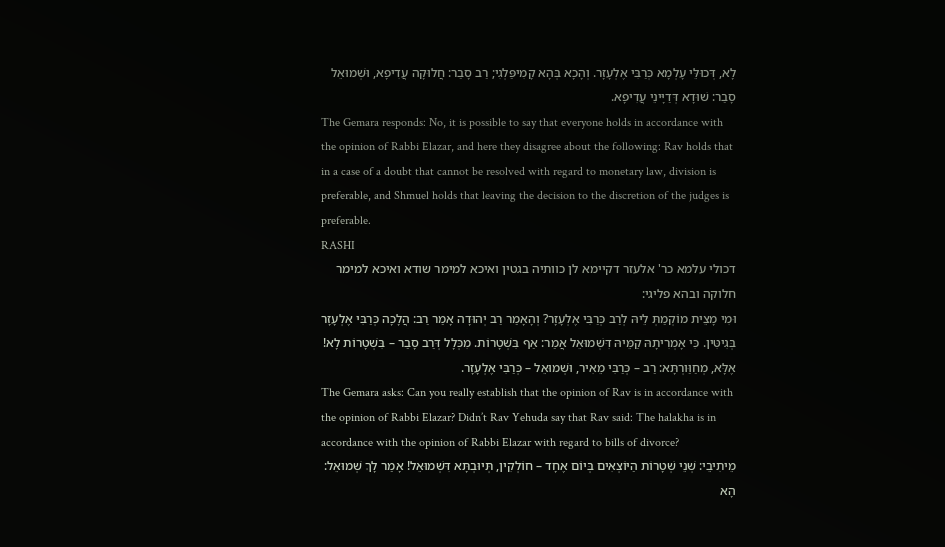לָא, דְּכוּלֵּי עָלְמָא כְּרַבִּי אֶלְעָזָר. וְהָכָא בְּהָא קָמִיפַּלְגִי; רַב סָבַר: חֲלוּקָה עֲדִיפָא, וּשְׁמוּאֵל סָבַר: שׁוּדָא דְּדַיָּינֵי עֲדִיפָא.
The Gemara responds: No, it is possible to say that everyone holds in accordance with the opinion of Rabbi Elazar, and here they disagree about the following: Rav holds that in a case of a doubt that cannot be resolved with regard to monetary law, division is preferable, and Shmuel holds that leaving the decision to the discretion of the judges is preferable.
RASHI
דכולי עלמא כר' אלעזר דקיימא לן כוותיה בגטין ואיכא למימר שודא ואיכא למימר חלוקה ובהא פליגי:
וּמִי מָצֵית מוֹקְמַתְּ לֵיהּ לְרַב כְּרַבִּי אֶלְעָזָר? וְהָאָמַר רַב יְהוּדָה אָמַר רַב: הֲלָכָה כְּרַבִּי אֶלְעָזָר בְּגִיטִּין. כִּי אָמְרִיתָהּ קַמֵּיהּ דִּשְׁמוּאֵל אֲמַר: אַף בִּשְׁטָרוֹת. מִכְּלָל דְּרַב סָבַר – בִּשְׁטָרוֹת לָא! אֶלָּא, מְחַוַּורְתָּא: רַב – כְּרַבִּי מֵאִיר, וּשְׁמוּאֵל – כְּרַבִּי אֶלְעָזָר.
The Gemara asks: Can you really establish that the opinion of Rav is in accordance with the opinion of Rabbi Elazar? Didn’t Rav Yehuda say that Rav said: The halakha is in accordance with the opinion of Rabbi Elazar with regard to bills of divorce?
מֵיתִיבֵי: שְׁנֵי שְׁטָרוֹת הַיּוֹצְאִים בְּיוֹם אֶחָד – חוֹלְקִין, תְּיוּבְתָּא דִּשְׁמוּאֵל! אָמַר לָךְ שְׁמוּאֵל: הָא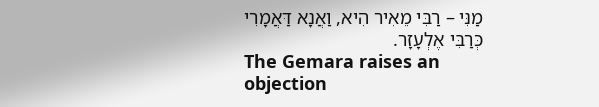מַנִּי – רַבִּי מֵאִיר הִיא, וַאֲנָא דַּאֲמָרִי כְּרַבִּי אֶלְעָזָר.
The Gemara raises an objection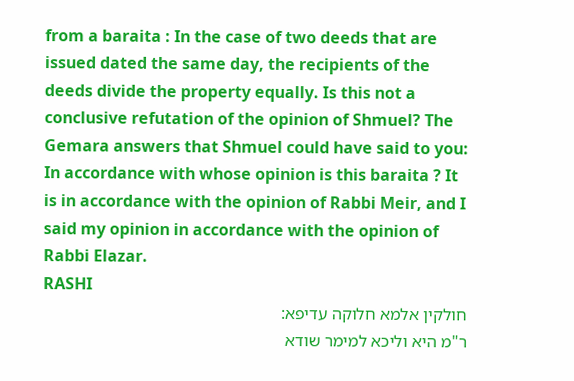from a baraita : In the case of two deeds that are issued dated the same day, the recipients of the deeds divide the property equally. Is this not a conclusive refutation of the opinion of Shmuel? The Gemara answers that Shmuel could have said to you: In accordance with whose opinion is this baraita ? It is in accordance with the opinion of Rabbi Meir, and I said my opinion in accordance with the opinion of Rabbi Elazar.
RASHI
חולקין אלמא חלוקה עדיפא:
ר"מ היא וליכא למימר שודא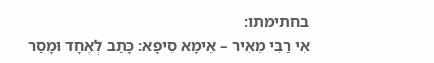בחתימתו:
אִי רַבִּי מֵאִיר – אֵימָא סֵיפָא: כָּתַב לְאֶחָד וּמָסַר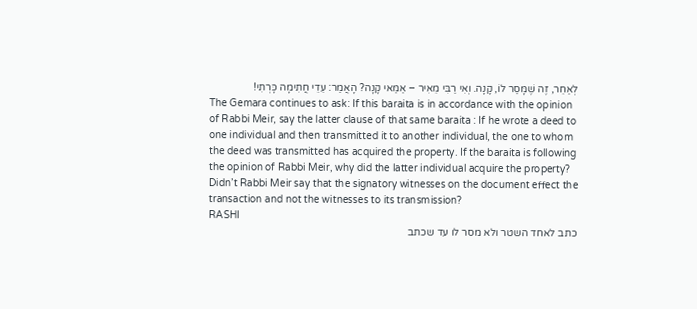לְאַחֵר, זֶה שֶׁמָּסַר לוֹ, קָנָה. וְאִי רַבִּי מֵאִיר – אַמַּאי קָנָה? הָאֲמַר: עֵדֵי חֲתִימָה כָּרְתִי!
The Gemara continues to ask: If this baraita is in accordance with the opinion of Rabbi Meir, say the latter clause of that same baraita : If he wrote a deed to one individual and then transmitted it to another individual, the one to whom the deed was transmitted has acquired the property. If the baraita is following the opinion of Rabbi Meir, why did the latter individual acquire the property? Didn’t Rabbi Meir say that the signatory witnesses on the document effect the transaction and not the witnesses to its transmission?
RASHI
כתב לאחד השטר ולא מסר לו עד שכתב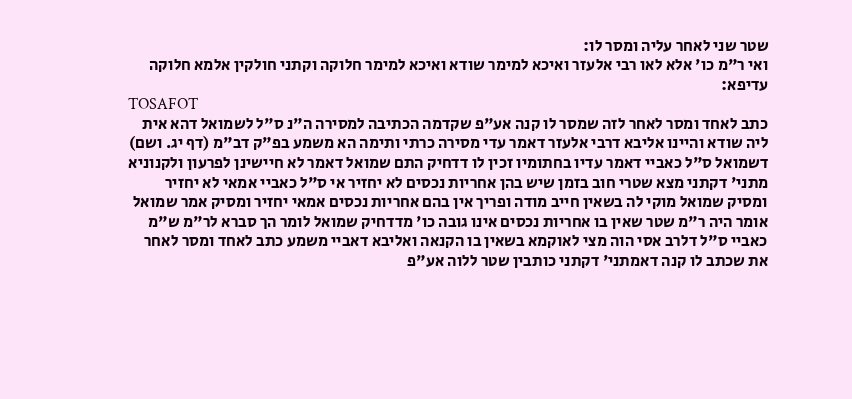שטר שני לאחר עליה ומסר לו:
ואי ר"מ כו' אלא לאו רבי אלעזר ואיכא למימר שודא ואיכא למימר חלוקה וקתני חולקין אלמא חלוקה עדיפא:
TOSAFOT
כתב לאחד ומסר לאחר לזה שמסר לו קנה אע"פ שקדמה הכתיבה למסירה ה"נ ס"ל לשמואל דהא אית ליה שודא והיינו אליבא דרבי אלעזר דאמר עדי מסירה כרתי ותימה הא משמע בפ"ק דב"מ (דף יג. ושם) דשמואל ס"ל כאביי דאמר עדיו בחתומיו זכין לו דדחיק התם שמואל דאמר לא חיישינן לפרעון ולקנוניא מתני' דקתני מצא שטרי חוב בזמן שיש בהן אחריות נכסים לא יחזיר אי ס"ל כאביי אמאי לא יחזיר ומסיק שמואל מוקי לה בשאין חייב מודה ופריך אין בהם אחריות נכסים אמאי יחזיר ומסיק אמר שמואל אומר היה ר"מ שטר שאין בו אחריות נכסים אינו גובה כו' מדדחיק שמואל לומר הך סברא לר"מ ש"מ כאביי ס"ל דלרב אסי הוה מצי לאוקמא בשאין בו הקנאה ואליבא דאביי משמע כתב לאחד ומסר לאחר את שכתב לו קנה דאמתני' דקתני כותבין שטר ללוה אע"פ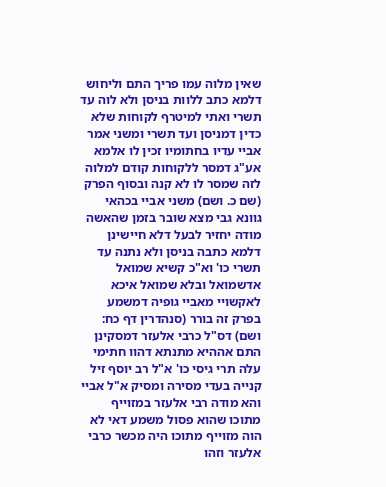שאין מלוה עמו פריך התם וליחוש דלמא כתב ללוות בניסן ולא לוה עד תשרי ואתי למיטרף לקוחות שלא כדין דמניסן ועד תשרי ומשני אמר אביי עדיו בחתומיו זכין לו אלמא אע"ג דמסר ללקוחות קודם למלוה לזה שמסר לו לא קנה ובסוף הפרק (שם כ. ושם) משני אביי בכהאי גוונא גבי מצא שובר בזמן שהאשה מודה יחזיר לבעל דלא חיישינן דלמא כתבה בניסן ולא נתנה עד תשרי כו' וא"כ קשיא שמואל אדשמואל ובלא שמואל איכא לאקשויי מאביי גופיה דמשמע בפרק זה בורר (סנהדרין דף כח: ושם) דס"ל כרבי אלעזר דמסקינן התם אההיא מתנתא דהוו חתימי עלה תרי גיסי כו' א"ל רב יוסף זיל קנייה בעדי מסירה ומסיק א"ל אביי והא מודה רבי אלעזר במזוייף מתוכו שהוא פסול משמע דאי לא הוה מזוייף מתוכו היה מכשר כרבי אלעזר וזהו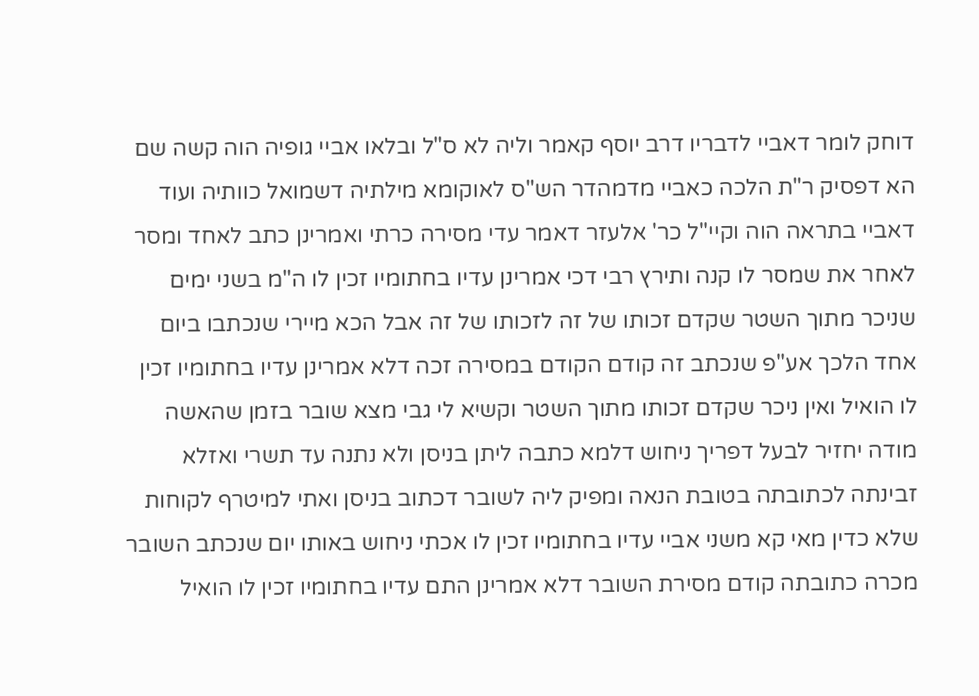דוחק לומר דאביי לדבריו דרב יוסף קאמר וליה לא ס"ל ובלאו אביי גופיה הוה קשה שם הא דפסיק ר"ת הלכה כאביי מדמהדר הש"ס לאוקומא מילתיה דשמואל כוותיה ועוד דאביי בתראה הוה וקיי"ל כר' אלעזר דאמר עדי מסירה כרתי ואמרינן כתב לאחד ומסר לאחר את שמסר לו קנה ותירץ רבי דכי אמרינן עדיו בחתומיו זכין לו ה"מ בשני ימים שניכר מתוך השטר שקדם זכותו של זה לזכותו של זה אבל הכא מיירי שנכתבו ביום אחד הלכך אע"פ שנכתב זה קודם הקודם במסירה זכה דלא אמרינן עדיו בחתומיו זכין לו הואיל ואין ניכר שקדם זכותו מתוך השטר וקשיא לי גבי מצא שובר בזמן שהאשה מודה יחזיר לבעל דפריך ניחוש דלמא כתבה ליתן בניסן ולא נתנה עד תשרי ואזלא זבינתה לכתובתה בטובת הנאה ומפיק ליה לשובר דכתוב בניסן ואתי למיטרף לקוחות שלא כדין מאי קא משני אביי עדיו בחתומיו זכין לו אכתי ניחוש באותו יום שנכתב השובר מכרה כתובתה קודם מסירת השובר דלא אמרינן התם עדיו בחתומיו זכין לו הואיל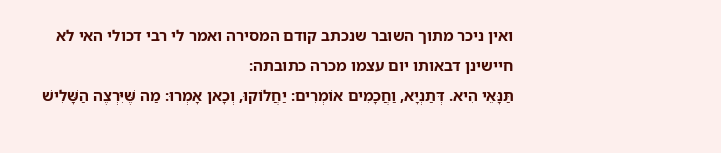ואין ניכר מתוך השובר שנכתב קודם המסירה ואמר לי רבי דכולי האי לא חיישינן דבאותו יום עצמו מכרה כתובתה:
תַּנָּאֵי הִיא. דְּתַנְיָא, וַחֲכָמִים אוֹמְרִים: יַחֲלוֹקוּ, וְכָאן אָמְרוּ: מַה שֶּׁיִּרְצֶה הַשָּׁלִישׁ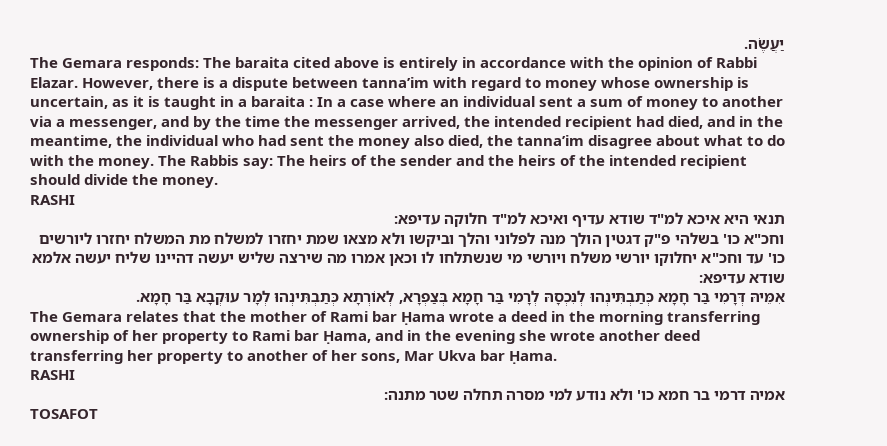יַעֲשֶׂה.
The Gemara responds: The baraita cited above is entirely in accordance with the opinion of Rabbi Elazar. However, there is a dispute between tanna’im with regard to money whose ownership is uncertain, as it is taught in a baraita : In a case where an individual sent a sum of money to another via a messenger, and by the time the messenger arrived, the intended recipient had died, and in the meantime, the individual who had sent the money also died, the tanna’im disagree about what to do with the money. The Rabbis say: The heirs of the sender and the heirs of the intended recipient should divide the money.
RASHI
תנאי היא איכא למ"ד שודא עדיף ואיכא למ"ד חלוקה עדיפא:
וחכ"א כו' בשלהי פ"ק דגטין הולך מנה לפלוני והלך וביקשו ולא מצאו שמת יחזרו למשלח מת המשלח יחזרו ליורשים כו' עד וחכ"א יחלוקו יורשי משלח ויורשי מי שנשתלחו לו וכאן אמרו מה שירצה שליש יעשה דהיינו שליח יעשה אלמא שודא עדיפא:
אִמֵּיהּ דְּרָמִי בַּר חָמָא כְּתַבְתִּינְהוּ לְנִכְסָהּ לְרָמִי בַּר חָמָא בְּצַפְרָא, לְאוֹרְתָא כְּתַבְתִּינְהוּ לְמָר עוּקְבָא בַּר חָמָא.
The Gemara relates that the mother of Rami bar Ḥama wrote a deed in the morning transferring ownership of her property to Rami bar Ḥama, and in the evening she wrote another deed transferring her property to another of her sons, Mar Ukva bar Ḥama.
RASHI
אמיה דרמי בר חמא כו' ולא נודע למי מסרה תחלה שטר מתנה:
TOSAFOT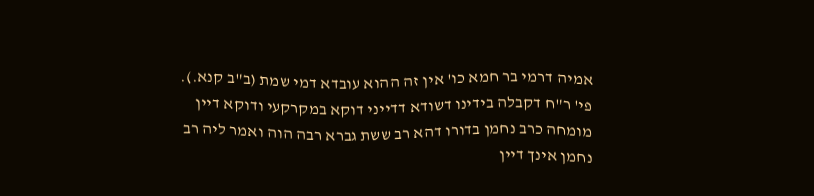אמיה דרמי בר חמא כו' אין זה ההוא עובדא דמי שמת (ב"ב קנא.). פי' ר"ח דקבלה בידינו דשודא דדייני דוקא במקרקעי ודוקא דיין מומחה כרב נחמן בדורו דהא רב ששת גברא רבה הוה ואמר ליה רב נחמן אינך דיין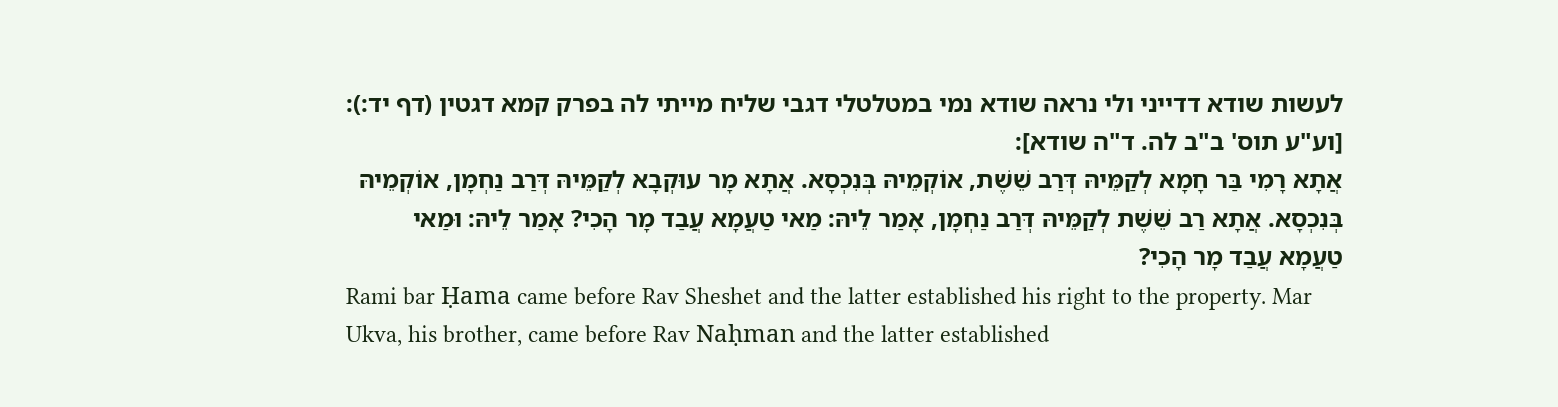לעשות שודא דדייני ולי נראה שודא נמי במטלטלי דגבי שליח מייתי לה בפרק קמא דגטין (דף יד:): [וע"ע תוס' ב"ב לה. ד"ה שודא]:
אֲתָא רָמִי בַּר חָמָא לְקַמֵּיהּ דְּרַב שֵׁשֶׁת, אוֹקְמֵיהּ בְּנִכְסָא. אֲתָא מָר עוּקְבָא לְקַמֵּיהּ דְּרַב נַחְמָן, אוֹקְמֵיהּ בְּנִכְסָא. אֲתָא רַב שֵׁשֶׁת לְקַמֵּיהּ דְּרַב נַחְמָן, אָמַר לֵיהּ: מַאי טַעֲמָא עֲבַד מָר הָכִי? אָמַר לֵיהּ: וּמַאי טַעֲמָא עֲבַד מָר הָכִי?
Rami bar Ḥama came before Rav Sheshet and the latter established his right to the property. Mar Ukva, his brother, came before Rav Naḥman and the latter established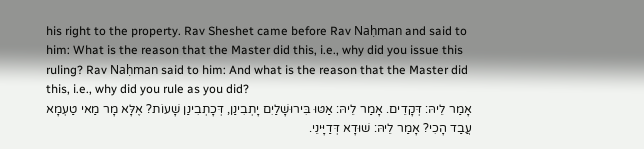his right to the property. Rav Sheshet came before Rav Naḥman and said to him: What is the reason that the Master did this, i.e., why did you issue this ruling? Rav Naḥman said to him: And what is the reason that the Master did this, i.e., why did you rule as you did?
אָמַר לֵיהּ: דְּקָדֵים. אָמַר לֵיהּ: אַטּוּ בִּירוּשָׁלַיִם יָתְבִינַן, דְּכָתְבִינַן שָׁעוֹת? אֶלָּא מָר מַאי טַעְמָא עֲבַד הָכִי? אָמַר לֵיהּ: שׁוּדָא דְּדַיָּינֵי.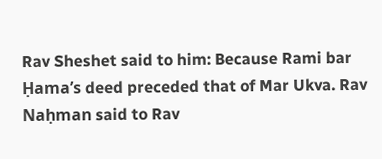Rav Sheshet said to him: Because Rami bar Ḥama’s deed preceded that of Mar Ukva. Rav Naḥman said to Rav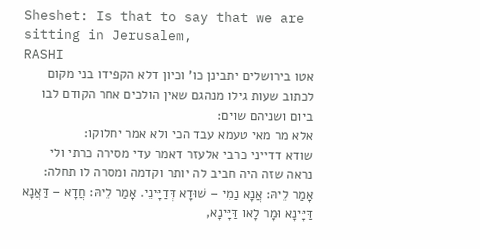Sheshet: Is that to say that we are sitting in Jerusalem,
RASHI
אטו בירושלים יתבינן כו' וכיון דלא הקפידו בני מקום לכתוב שעות גילו מנהגם שאין הולכים אחר הקודם לבו ביום ושניהם שוים:
אלא מר מאי טעמא עבד הכי ולא אמר יחלוקו:
שודא דדייני כרבי אלעזר דאמר עדי מסירה כרתי ולי נראה שזה היה חביב לה יותר וקדמה ומסרה לו תחלה:
אָמַר לֵיהּ: אֲנָא נַמִי – שׁוּדָא דְּדַיָּינֵי. אָמַר לֵיהּ: חֲדָא – דַּאֲנָא דַּיָּינָא וּמָר לָאו דַּיָּינָא,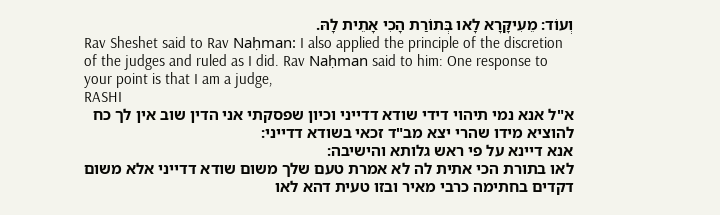וְעוֹד: מֵעִיקָּרָא לָאו בְּתוֹרַת הָכִי אָתֵית לָהּ.
Rav Sheshet said to Rav Naḥman: I also applied the principle of the discretion of the judges and ruled as I did. Rav Naḥman said to him: One response to your point is that I am a judge,
RASHI
א"ל אנא נמי תיהוי דידי שודא דדייני וכיון שפסקתי אני הדין שוב אין לך כח להוציא מידו שהרי יצא מב"ד זכאי בשודא דדייני:
אנא דיינא על פי ראש גלותא והישיבה:
לאו בתורת הכי אתית לה לא אמרת טעם שלך משום שודא דדייני אלא משום דקדים בחתימה כרבי מאיר ובזו טעית דהא לאו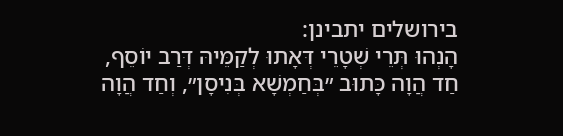בירושלים יתבינן:
הָנְהוּ תְּרֵי שְׁטָרֵי דְּאָתוּ לְקַמֵּיהּ דְּרַב יוֹסֵף, חַד הֲוָה כָּתוּב ״בְּחַמְשָׁא בְּנִיסָן״, וְחַד הֲוָה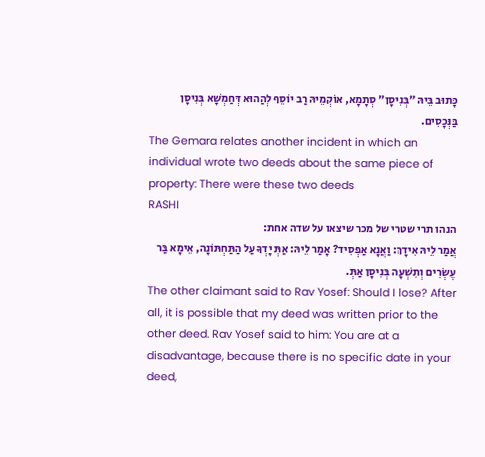כָּתוּב בֵּיהּ ״בְּנִיסָן״ סְתָמָא, אוֹקְמֵיהּ רַב יוֹסֵף לְהַהוּא דְּחַמְשָׁא בְּנִיסָן בַּנְּכָסִים.
The Gemara relates another incident in which an individual wrote two deeds about the same piece of property: There were these two deeds
RASHI
הנהו תרי שטרי של מכר שיצאו על שדה אחת:
אֲמַר לֵיהּ אִידָךְ: וַאֲנָא אַפְסִיד? אָמַר לֵיהּ: אַתְּ יָדְךָ עַל הַתַּחְתּוֹנָה, אֵימָא בַּר עֶשְׂרִים וְתִשְׁעָה בְּנִיסָן אַתְּ.
The other claimant said to Rav Yosef: Should I lose? After all, it is possible that my deed was written prior to the other deed. Rav Yosef said to him: You are at a disadvantage, because there is no specific date in your deed,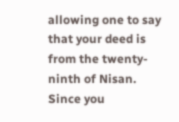allowing one to say that your deed is from the twenty-ninth of Nisan. Since you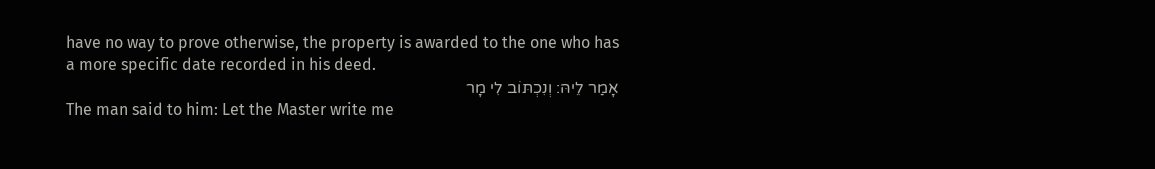have no way to prove otherwise, the property is awarded to the one who has a more specific date recorded in his deed.
אָמַר לֵיהּ: וְנִכְתּוֹב לִי מָר
The man said to him: Let the Master write me